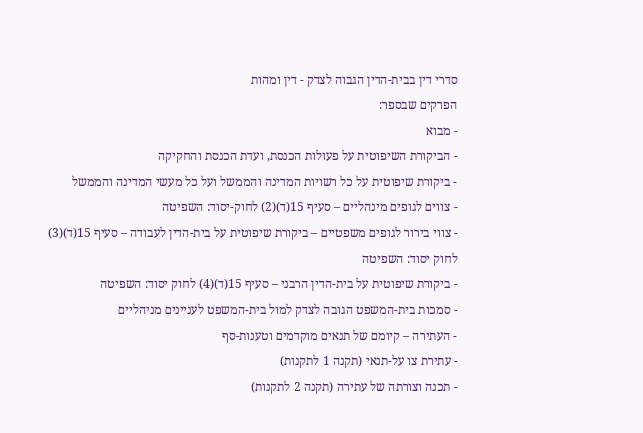סדרי דין בבית-הדין הגבוה לצדק - דין ומהות
הפרקים שבספר:
- מבוא
- הביקורת השיפוטית על פעולות הכנסת, ועדת הכנסת והחקיקה
- ביקורת שיפוטית על כל רשויות המדינה והממשל ועל כל מעשי המדינה והממשל
- צווים לגופים מינהליים – סעיף 15(ד)(2) לחוק-יסוד: השפיטה
- צווי בירור לגופים משפטיים – ביקורת שיפוטית על בית-הדין לעבודה – סעיף 15(ד)(3) לחוק יסוד: השפיטה
- ביקורת שיפוטית על בית-הדין הרבני – סעיף 15(ד)(4) לחוק יסוד: השפיטה
- סמכות בית-המשפט הגובה לצדק למול בית-המשפט לעניינים מניהליים
- העתירה – קיומם של תנאים מוקדמים וטענות-סף
- עתירת צו על-תנאי (תקנה 1 לתקנות)
- תכנה וצורתה של עתירה (תקנה 2 לתקנות)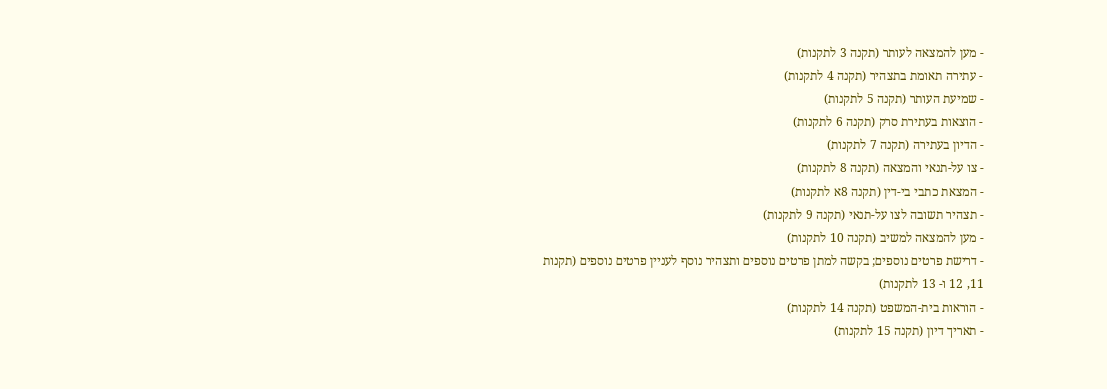- מען להמצאה לעותר (תקנה 3 לתקנות)
- עתירה תאומת בתצהיר (תקנה 4 לתקנות)
- שמיעת העותר (תקנה 5 לתקנות)
- הוצאות בעתירת סרק (תקנה 6 לתקנות)
- הדיון בעתירה (תקנה 7 לתקנות)
- צו על-תנאי והמצאה (תקנה 8 לתקנות)
- המצאת כתבי בי-דין (תקנה 8א לתקנות)
- תצהיר תשובה לצו על-תנאי (תקנה 9 לתקנות)
- מען להמצאה למשיב (תקנה 10 לתקנות)
- דרישת פרטים נוספים; בקשה למתן פרטים נוספים ותצהיר נוסף לעניין פרטים נוספים (תקנות 11, 12 ו- 13 לתקנות)
- הוראות בית-המשפט (תקנה 14 לתקנות)
- תאריך דיון (תקנה 15 לתקנות)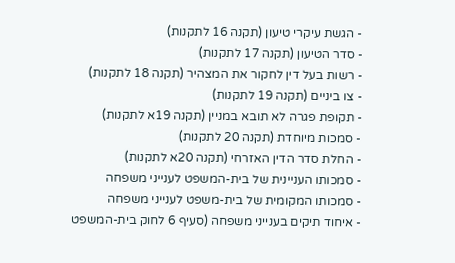- הגשת עיקרי טיעון (תקנה 16 לתקנות)
- סדר הטיעון (תקנה 17 לתקנות)
- רשות בעל דין לחקור את המצהיר (תקנה 18 לתקנות)
- צו ביניים (תקנה 19 לתקנות)
- תקופת פגרה לא תובא במניין (תקנה 19א לתקנות)
- סמכות מיוחדת (תקנה 20 לתקנות)
- החלת סדר הדין האזרחי (תקנה 20א לתקנות)
- סמכותו העניינית של בית-המשפט לענייני משפחה
- סמכותו המקומית של בית-משפט לענייני משפחה
- איחוד תיקים בענייני משפחה (סעיף 6 לחוק בית-המשפט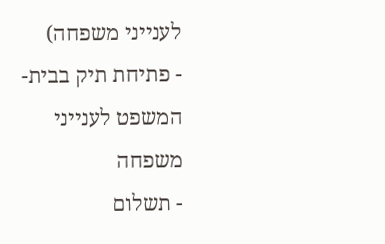לענייני משפחה)
- פתיחת תיק בבית-המשפט לענייני משפחה
- תשלום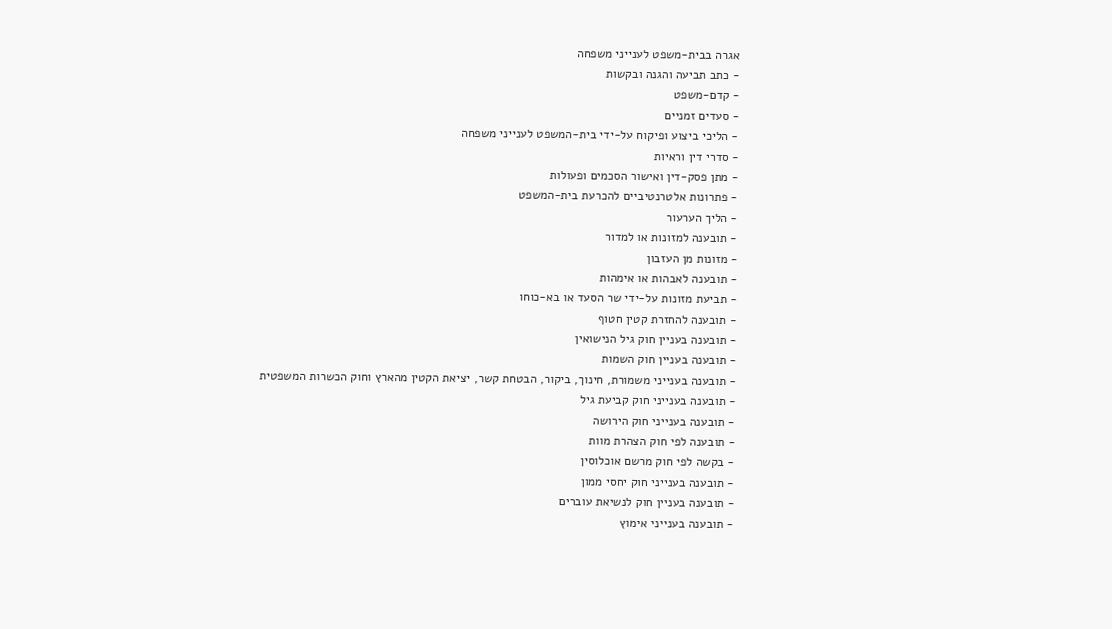אגרה בבית-משפט לענייני משפחה
- כתב תביעה והגנה ובקשות
- קדם-משפט
- סעדים זמניים
- הליכי ביצוע ופיקוח על-ידי בית-המשפט לענייני משפחה
- סדרי דין וראיות
- מתן פסק-דין ואישור הסכמים ופעולות
- פתרונות אלטרנטיביים להכרעת בית-המשפט
- הליך הערעור
- תובענה למזונות או למדור
- מזונות מן העזבון
- תובענה לאבהות או אימהות
- תביעת מזונות על-ידי שר הסעד או בא-כוחו
- תובענה להחזרת קטין חטוף
- תובענה בעניין חוק גיל הנישואין
- תובענה בעניין חוק השמות
- תובענה בענייני משמורת, חינוך, ביקור, הבטחת קשר, יציאת הקטין מהארץ וחוק הכשרות המשפטית
- תובענה בענייני חוק קביעת גיל
- תובענה בענייני חוק הירושה
- תובענה לפי חוק הצהרת מוות
- בקשה לפי חוק מרשם אוכלוסין
- תובענה בענייני חוק יחסי ממון
- תובענה בעניין חוק לנשיאת עוברים
- תובענה בענייני אימוץ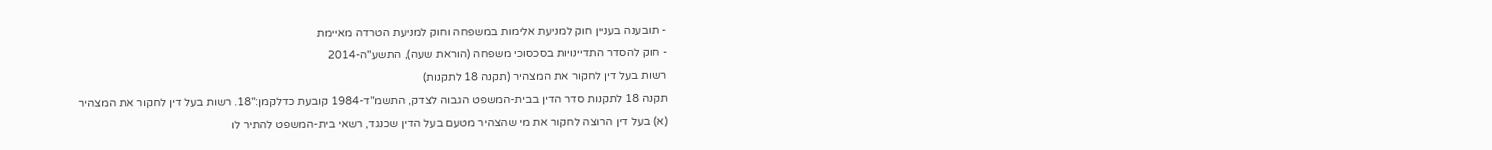- תובענה בעניין חוק למניעת אלימות במשפחה וחוק למניעת הטרדה מאיימת
- חוק להסדר התדיינויות בסכסוכי משפחה (הוראת שעה), התשע"ה-2014
רשות בעל דין לחקור את המצהיר (תקנה 18 לתקנות)
תקנה 18 לתקנות סדר הדין בבית-המשפט הגבוה לצדק, התשמ"ד-1984 קובעת כדלקמן:"18. רשות בעל דין לחקור את המצהיר
(א) בעל דין הרוצה לחקור את מי שהצהיר מטעם בעל הדין שכנגד, רשאי בית-המשפט להתיר לו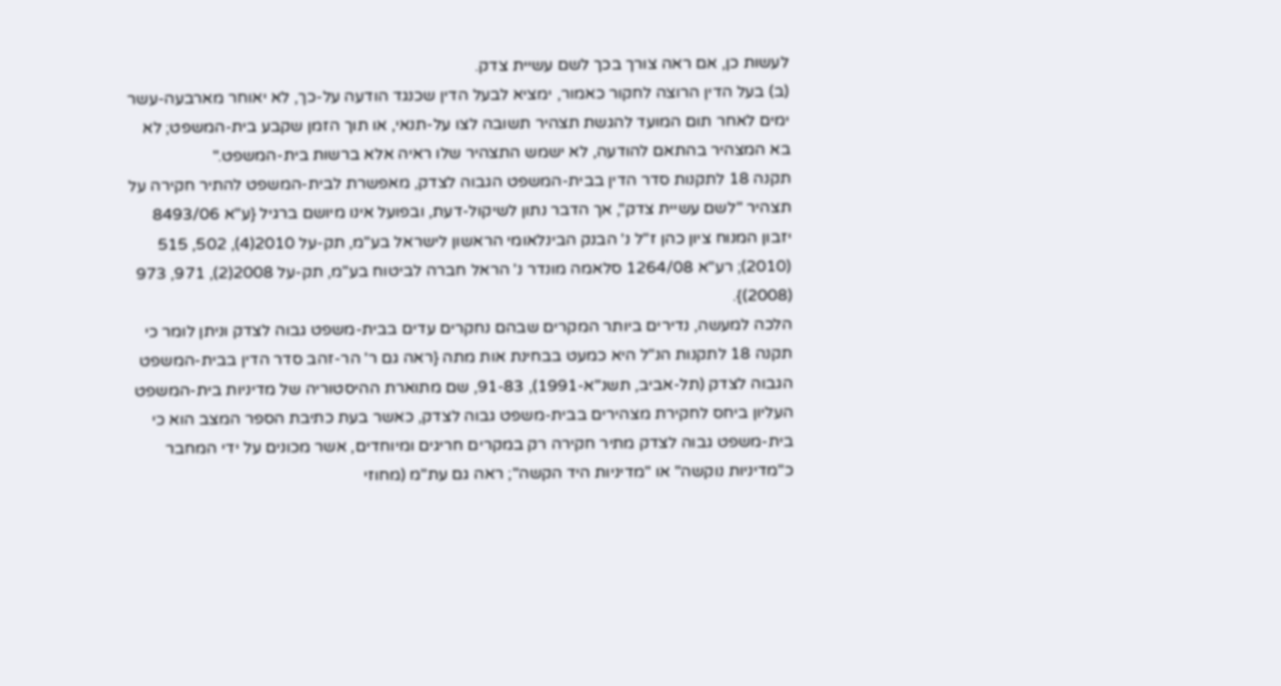לעשות כן, אם ראה צורך בכך לשם עשיית צדק.
(ב) בעל הדין הרוצה לחקור כאמור, ימציא לבעל הדין שכנגד הודעה על-כך, לא יאוחר מארבעה-עשר ימים לאחר תום המועד להגשת תצהיר תשובה לצו על-תנאי, או תוך הזמן שקבע בית-המשפט; לא בא המצהיר בהתאם להודעה, לא ישמש התצהיר שלו ראיה אלא ברשות בית-המשפט."
תקנה 18 לתקנות סדר הדין בבית-המשפט הגבוה לצדק, מאפשרת לבית-המשפט להתיר חקירה על תצהיר "לשם עשיית צדק", אך הדבר נתון לשיקול-דעת, ובפועל אינו מיושם ברגיל {ע"א 8493/06 יזבון המנוח ציון כהן ז"ל נ' הבנק הבינלאומי הראשון לישראל בע"מ, תק-על 2010(4), 502, 515 (2010); רע"א 1264/08 סלאמה מונדר נ' הראל חברה לביטוח בע"מ, תק-על 2008(2), 971, 973 (2008)}.
הלכה למעשה, נדירים ביותר המקרים שבהם נחקרים עדים בבית-משפט גבוה לצדק וניתן לומר כי תקנה 18 לתקנות הנ"ל היא כמעט בבחינת אות מתה {ראה גם ר' הר-זהב סדר הדין בבית-המשפט הגבוה לצדק (תל-אביב, תשנ"א-1991), 91-83, שם מתוארת ההיסטוריה של מדיניות בית-המשפט העליון ביחס לחקירת מצהירים בבית-משפט גבוה לצדק, כאשר בעת כתיבת הספר המצב הוא כי בית-משפט גבוה לצדק מתיר חקירה רק במקרים חריגים ומיוחדים, אשר מכונים על ידי המחבר כ"מדיניות נוקשה" או "מדיניות היד הקשה"; ראה גם עת"מ (מחוזי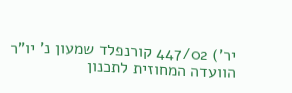יר') 447/02 קורנפלד שמעון נ' יו"ר הוועדה המחוזית לתכנון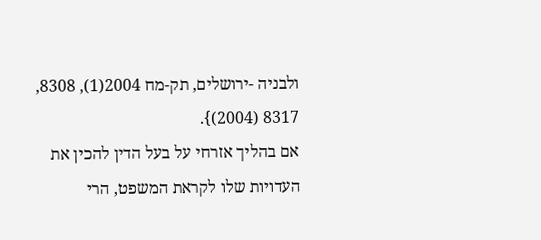ולבניה -ירושלים, תק-מח 2004(1), 8308, 8317 (2004)}.
אם בהליך אזרחי על בעל הדין להכין את העדויות שלו לקראת המשפט, הרי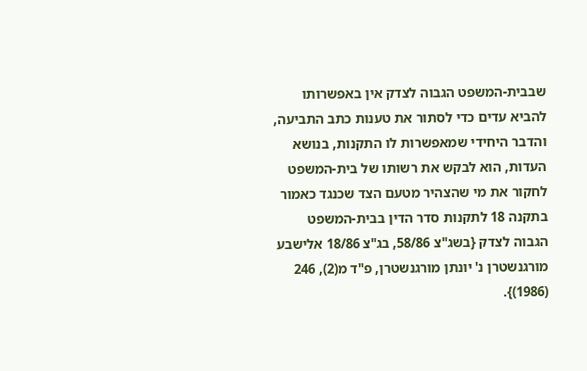שבבית-המשפט הגבוה לצדק אין באפשרותו להביא עדים כדי לסתור את טענות כתב התביעה, והדבר היחידי שמאפשרות לו התקנות, בנושא העדות, הוא לבקש את רשותו של בית-המשפט לחקור את מי שהצהיר מטעם הצד שכנגד כאמור בתקנה 18 לתקנות סדר הדין בבית-המשפט הגבוה לצדק {בשג"צ 58/86, בג"צ 18/86 אלישבע מורגנשטרן נ' יונתן מורגנשטרן, פ"ד מ(2), 246 (1986)}.